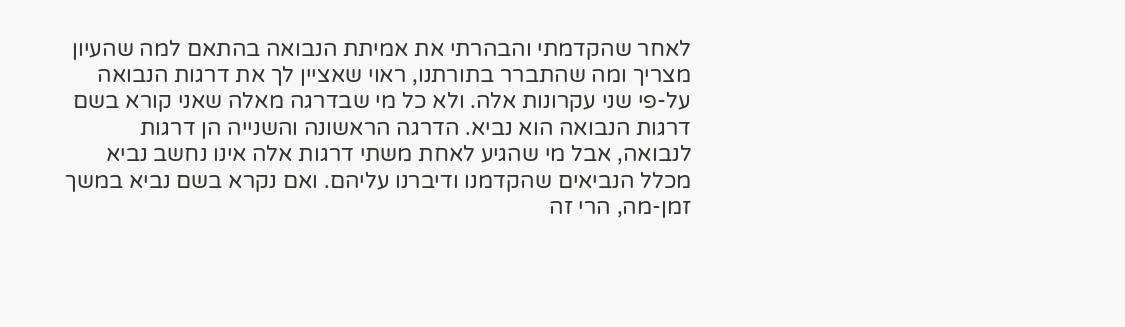לאחר שהקדמתי והבהרתי את אמיתת הנבואה בהתאם למה שהעיון מצריך ומה שהתברר בתורתנו, ראוי שאציין לך את דרגות הנבואה על-פי שני עקרונות אלה. ולא כל מי שבדרגה מאלה שאני קורא בשם דרגות הנבואה הוא נביא. הדרגה הראשונה והשנייה הן דרגות לנבואה, אבל מי שהגיע לאחת משתי דרגות אלה אינו נחשב נביא מכלל הנביאים שהקדמנו ודיברנו עליהם. ואם נקרא בשם נביא במשך זמן-מה, הרי זה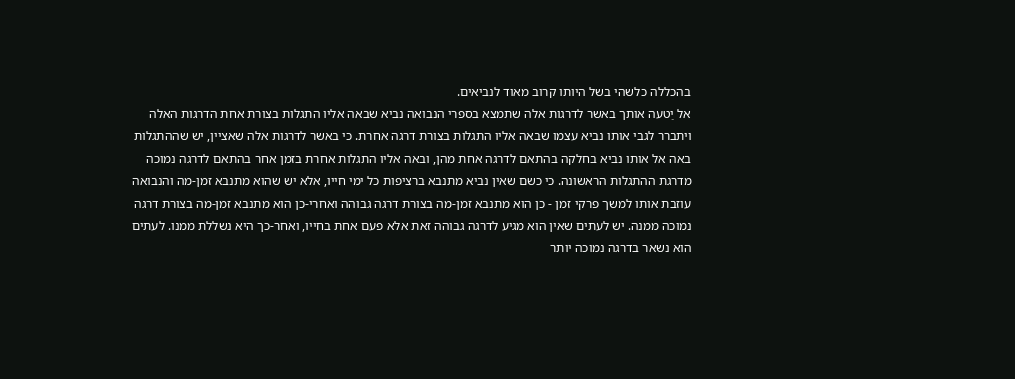בהכללה כלשהי בשל היותו קרוב מאוד לנביאים.
אל יַטעה אותך באשר לדרגות אלה שתמצא בספרי הנבואה נביא שבאה אליו התגלות בצורת אחת הדרגות האלה ויתברר לגבי אותו נביא עצמו שבאה אליו התגלות בצורת דרגה אחרת. כי באשר לדרגות אלה שאציין, יש שההתגלות באה אל אותו נביא בחלקה בהתאם לדרגה אחת מהן, ובאה אליו התגלות אחרת בזמן אחר בהתאם לדרגה נמוכה מדרגת ההתגלות הראשונה. כי כשם שאין נביא מתנבא ברציפות כל ימי חייו, אלא יש שהוא מתנבא זמן-מה והנבואה עוזבת אותו למשך פרקי זמן - כן הוא מתנבא זמן-מה בצורת דרגה גבוהה ואחרי-כן הוא מתנבא זמן-מה בצורת דרגה נמוכה ממנה. יש לעתים שאין הוא מגיע לדרגה גבוהה זאת אלא פעם אחת בחייו, ואחר-כך היא נשללת ממנו. לעתים הוא נשאר בדרגה נמוכה יותר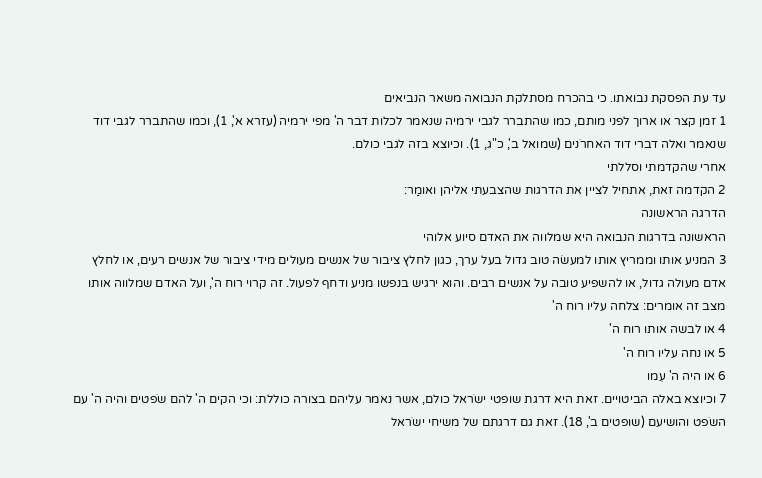עד עת הפסקת נבואתו. כי בהכרח מסתלקת הנבואה משאר הנביאים
1 זמן קצר או ארוך לפני מותם, כמו שהתברר לגבי ירמיה שנאמר לכלות דבר ה' מפי ירמיה (עזרא א', 1), וכמו שהתברר לגבי דוד שנאמר ואלה דברי דוד האחרֹנים (שמואל ב', כ"ג, 1). וכיוצא בזה לגבי כולם.
אחרי שהקדמתי וסללתי
2 הקדמה זאת, אתחיל לציין את הדרגות שהצבעתי אליהן ואומַר:
הדרגה הראשונה
הראשונה בדרגות הנבואה היא שמלווה את האדם סיוע אלוהי
3 המניע אותו וממריץ אותו למעשׂה טוב גדול בעל ערך, כגון לחלץ ציבור של אנשים מעולים מידי ציבור של אנשים רעים, או לחלץ אדם מעולה גדול, או להשפיע טובה על אנשים רבים. והוא ירגיש בנפשו מניע ודחף לפעול. זה קרוי רוח ה', ועל האדם שמלווה אותו מצב זה אומרים: צלחה עליו רוח ה'
4 או לבשה אותו רוח ה'
5 או נחה עליו רוח ה'
6 או היה ה' עִמו
7 וכיוצא באלה הביטויים. זאת היא דרגת שופטי ישֹראל כולם, אשר נאמר עליהם בצורה כוללת: וכי הקים ה' להם שֹפטים והיה ה' עם השֹפט והושיעם (שופטים ב', 18). זאת גם דרגתם של משיחי ישֹראל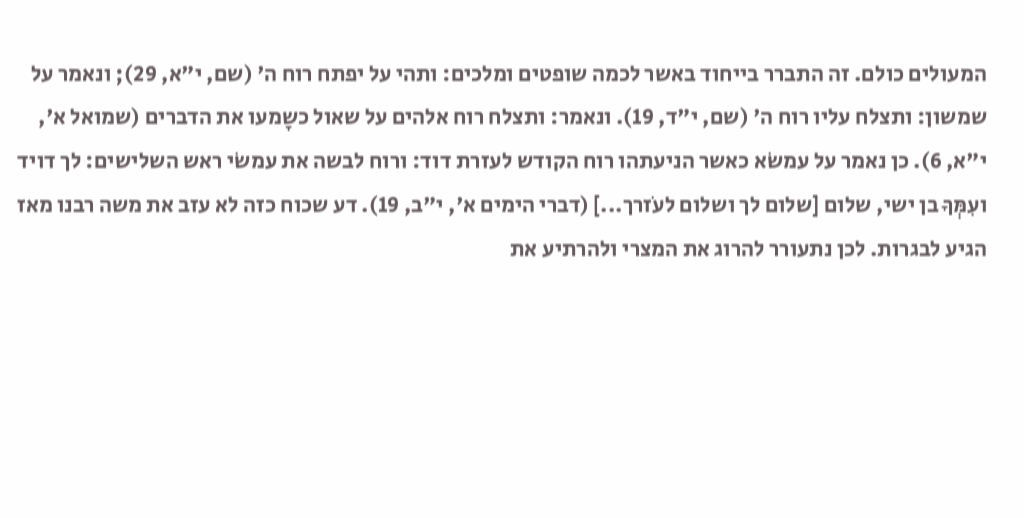המעולים כולם. זה התברר בייחוד באשר לכמה שופטים ומלכים: ותהי על יפתח רוח ה' (שם, י"א, 29); ונאמר על שמשון: ותצלח עליו רוח ה' (שם, י"ד, 19). ונאמר: ותצלח רוח אלהים על שאול כשָמעו את הדברים (שמואל א', י"א, 6). כן נאמר על עמשֹא כאשר הניעתהו רוח הקודש לעזרת דוד: ורוח לבשה את עמשֹי ראש השלישים: לך דויד ועִמְּךָ בן ישי, שלום [שלום לך ושלום לעֹזרך...] (דברי הימים א', י"ב, 19). דע שכוח כזה לא עזב את משה רבנו מאז הגיע לבגרות. לכן נתעורר להרוג את המצרי ולהרתיע את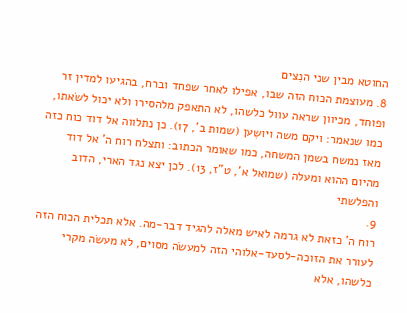החוטא מבין שני הנִצים
8. מעוצמת הכוח הזה שבו, אפילו לאחר שפחד וברח, בהגיעו למדין זר ופוחד, מכיוון שראה עוול כלשהו, לא התאפק מלהסירו ולא יכול לשׂאתו, כמו שנאמר: ויקם משה ויושִען (שמות ב', 17). כן נתלווה אל דוד כוח כזה מאז נמשח בשמן המשחה, כמו שאומר הכתוב: ותצלח רוח ה' אל דוד מהיום ההוא ומעלה (שמואל א', ט"ז, 13). לכן יצא נגד הארי, הדוב והפלשתי
9.
רוח ה' כזאת לא גרמה לאיש מאלה להגיד דבר-מה. אלא תכלית הכוח הזה לעורר את הזוכה-לסעד-אלוהי הזה למעשׂה מסוים, לא מעשׂה מקרי כלשהו, אלא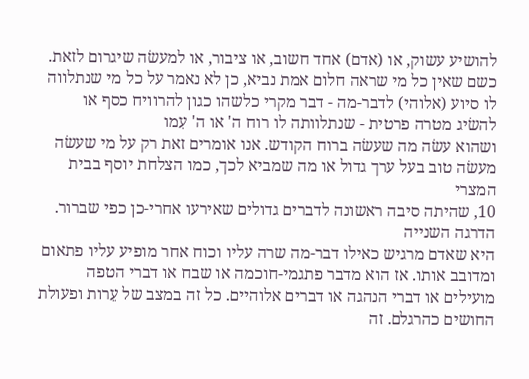להושיע עשוק, או (אדם) אחד חשוב, או ציבור, או למעשׂה שיגרום לזאת. כשם שאין כל מי שראה חלום אמת נביא, כן לא נאמר על כל מי שנתלווה לו סיוע (אלוהי) לדבר-מה - דבר מקרי כלשהו כגון להרוויח כסף או להשׂיג מטרה פרטית - שנתלוותה לו רוח ה' או ה' עִמו
ושהוא עשׂה מה שעשׂה ברוח הקודש. אנו אומרים זאת רק על מי שעשׂה מעשׂה טוב בעל ערך גדול או מה שמביא לכך, כמו הצלחת יוסף בבית המצרי
10, שהיתה סיבה ראשונה לדברים גדולים שאירעו אחרי-כן כפי שברור.
הדרגה השנייה
היא שאדם מרגיש כאילו דבר-מה שרה עליו וכוח אחר מופיע עליו פתאום ומדובב אותו. אז הוא מדבר פתגמי-חוכמה או שבח או דברי הטפה מועילים או דברי הנהגה או דברים אלוהיים. כל זה במצב של עֵרות ופעולת החושים כהרגלם. זה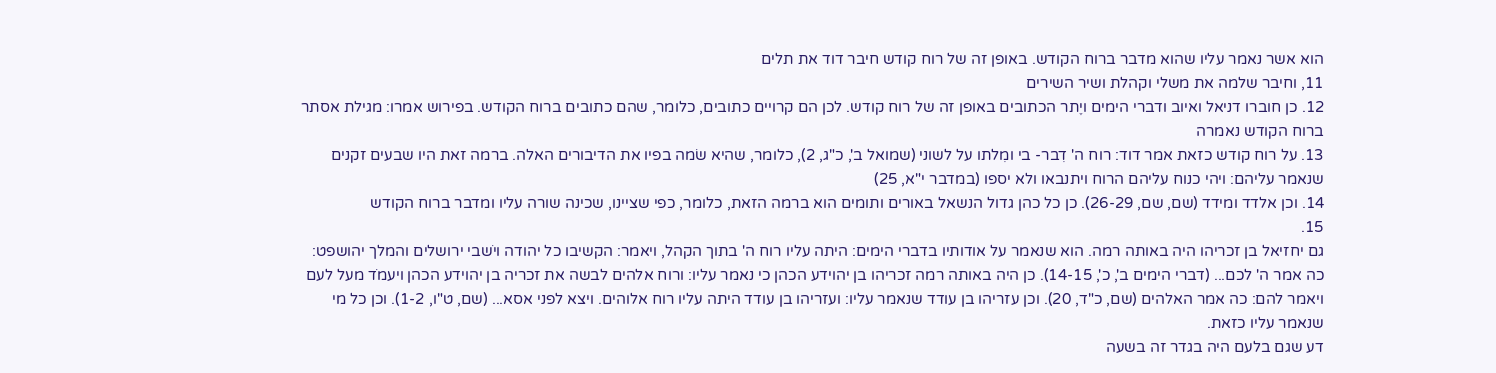הוא אשר נאמר עליו שהוא מדבר ברוח הקודש. באופן זה של רוח קודש חיבר דוד את תלים
11, וחיבר שלמה את משלי וקהלת ושיר השירים
12. כן חוברו דניאל ואיוב ודברי הימים ויֶתר הכתובים באופן זה של רוח קודש. לכן הם קרויים כתובים, כלומר, שהם כתובים ברוח הקודש. בפירוש אמרו: מגילת אסתר ברוח הקודש נאמרה
13. על רוח קודש כזאת אמר דוד: רוח ה' דִבר- בי ומִלתו על לשוני (שמואל ב', כ"ג, 2), כלומר, שהיא שׂמה בפיו את הדיבורים האלה. ברמה זאת היו שבעים זקנים שנאמר עליהם: ויהי כנוח עליהם הרוח ויתנבאו ולא יספו (במדבר י"א, 25)
14. וכן אלדד ומידד (שם, שם, 26-29). כן כל כהן גדול הנשאל באורים ותומים הוא ברמה הזאת, כלומר, כפי שציינו, שכינה שורה עליו ומדבר ברוח הקודש
15.
גם יחזיאל בן זכריהו היה באותה רמה. הוא שנאמר על אודותיו בדברי הימים: היתה עליו רוח ה' בתוך הקהל, ויאמר: הקשיבו כל יהודה ויֹשבי ירושלים והמלך יהושפט: כה אמר ה' לכם... (דברי הימים ב', כ', 14-15). כן היה באותה רמה זכריהו בן יהוידע הכהן כי נאמר עליו: ורוח אלהים לבשה את זכריה בן יהוידע הכהן ויעמֹד מעל לעם ויאמר להם: כה אמר האלהים (שם, כ"ד, 20). וכן עזריהו בן עודד שנאמר עליו: ועזריהו בן עודד היתה עליו רוח אלוהים. ויצא לפני אסא... (שם, ט"ו, 1-2). וכן כל מי שנאמר עליו כזאת.
דע שגם בלעם היה בגדר זה בשעה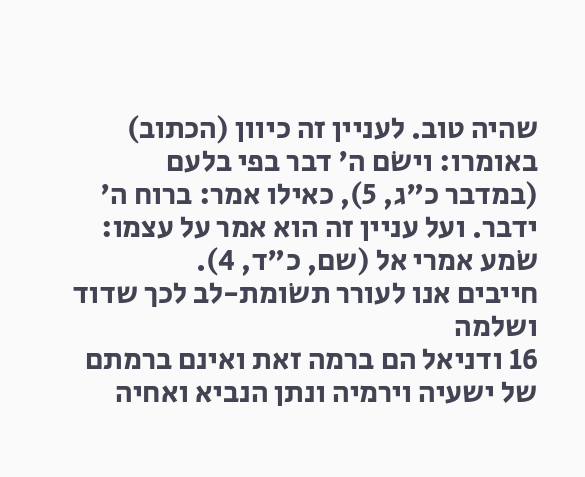שהיה טוב. לעניין זה כיוון (הכתוב) באומרו: וישֹם ה' דבר בפי בלעם (במדבר כ"ג, 5), כאילו אמר: ברוח ה' ידבר. ועל עניין זה הוא אמר על עצמו: שֹמע אמרי אל (שם, כ"ד, 4).
חייבים אנו לעורר תשׂומת-לב לכך שדוד ושלמה
16 ודניאל הם ברמה זאת ואינם ברמתם של ישעיה וירמיה ונתן הנביא ואחיה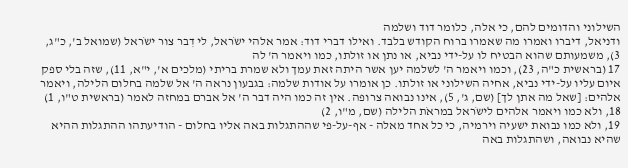השילוני והדומים להם, כי אלה, כלומר דוד ושלמה
ודניאל, דיברו ואמרו מה שאמרו ברוח הקודש בלבד. ואילו דברי דוד: אמר אלהי ישֹראל, לי דִבר צור ישֹראל (שמואל ב', כ"ג, 3), משמעותם שהוא הבטיח לו על-ידי נביא, או נתן או זולתו, כמו ויאמר ה' לה
17 (בראשית כ"ה, 23), וכמו ויאמר ה' לשלמה יען אשר היתה זאת עמך ולא שמרת בריתי (מלכים א', י"א, 11), שזה בלי ספק איום עליו על-ידי נביא, אחיה השילוני או זולתו. כן אומרו על אודות שלמה: בגבעון נראה ה' אל שלמה בחלום הלילה, ויאמר אלהים: [שאל מה אתן לך] (שם, ג', 5), אינו נבואה צרופה. אין זה כמו היה דבר ה' אל אברם במחזה לאמר (בראשית ט"ו, 1)
18, ולא כמו ויאמר אלהים לישֹראל במראֹת הלילה (שם, מ"ו, 2)
19, ולא כמו נבואת ישעיה וירמיה, כי כל אחד מאלה - אף-על-פי שההתגלות באה אליו בחלום - הודיעתהו ההתגלות ההיא שהיא נבואה, ושהתגלות באה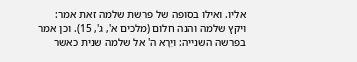אליו. ואילו בסופה של פרשת שלמה זאת אמר: ויקץ שלמה והנה חלום (מלכים א', ג', 15). וכן אמר בפרשה השנייה: ויֵרָא ה' אל שלמה שנית כאשר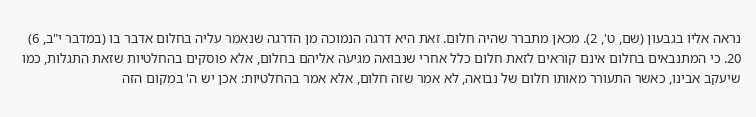נראה אליו בגבעון (שם, ט', 2). מכאן מתברר שהיה חלום. זאת היא דרגה הנמוכה מן הדרגה שנאמר עליה בחלום אדבר בו (במדבר י"ב, 6)
20. כי המתנבאים בחלום אינם קוראים לזאת חלום כלל אחרי שנבואה מגיעה אליהם בחלום, אלא פוסקים בהחלטיות שזאת התגלות, כמו שיעקב אבינו, כאשר התעורר מאותו חלום של נבואה, לא אמר שזה חלום, אלא אמר בהחלטיות: אכן יש ה' במקום הזה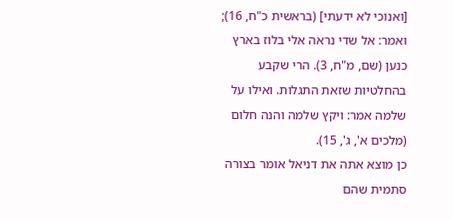[ואנוכי לא ידעתי] (בראשית כ"ח, 16); ואמר: אל שדי נראה אלי בלוז בארץ כנען (שם, מ"ח, 3). הרי שקבע בהחלטיות שזאת התגלות. ואילו על שלמה אמר: ויקץ שלמה והנה חלום (מלכים א', ג', 15).
כן מוצא אתה את דניאל אומר בצורה סתמית שהם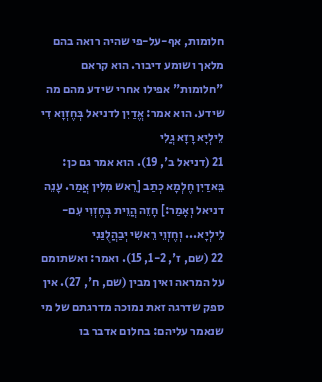חלומות, אף-על-פי שהיה רואה בהם מלאך ושומע דיבור. הוא קראם "חלומות" אפילו אחרי שידע מהם מה שידע. הוא אמר: אֱדַיִן לדניאל בְּחֶזְוָא דִי לֵילְיָא רָזָא גֲלִי
21 (דניאל ב', 19). הוא אמר גם כן: בֵּאדַיִן חֶלְמָא כְתַב [רֵאש מִלִּין אֲמַר. עָנֵה דניאל וְאָמַר:] חָזֵה הֲוֵית בְּחֶזְוִי עִם-לֵילְיָא... וְחֶזְוֵי רֵאשִי יְבַהֲלֻנַּנִי
22 (שם, ז', 1-2, 15). ואמר: ואשתומם על המראה ואין מבין (שם, ח', 27). אין ספק שדרגה זאת נמוכה מדרגתם של מי שנאמר עליהם: בחלום אדבר בו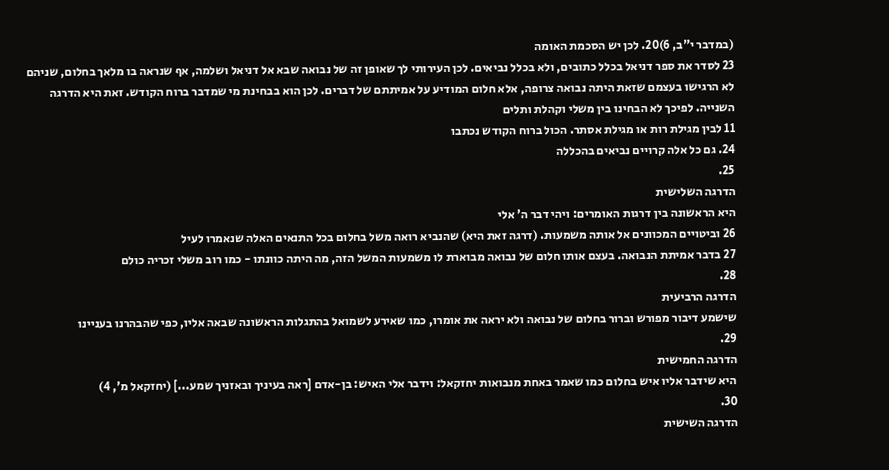(במדבר י"ב, 6)20. לכן יש הסכמת האומה
23 לסדר את ספר דניאל בכלל כתובים, ולא בכלל נביאים. לכן העירותי לך שאופן זה של נבואה שבא אל דניאל ושלמה, אף שנראה בו מלאך בחלום, שניהם לא הרגישו בעצמם שזאת היתה נבואה צרופה, אלא חלום המודיע על אמיתתם של דברים. לכן הוא בבחינת מי שמדבר ברוח הקודש. זאת היא הדרגה השנייה. לפיכך לא הבחינו בין משלי וקהלת ותלים
11 לבין מגילת רות או מגילת אסתר. הכול ברוח הקודש נכתבו
24. גם כל אלה קרויים נביאים בהכללה
25.
הדרגה השלישית
היא הראשונה בין דרגות האומרים: ויהי דבר ה' אלי
26 וביטויים המכוונים אל אותה משמעות. (דרגה זאת היא) שהנביא רואה משל בחלום בכל התנאים האלה שנאמרו לעיל
27 בדבר אמיתת הנבואה. בעצם אותו חלום של נבואה מבוארת לו משמעות המשל הזה, מה היתה כוונתו - כמו רוב משלי זכריה כולם
28.
הדרגה הרביעית
שישמע דיבור מפורש וברור בחלום של נבואה ולא יראה את אומרו, כמו שאירע לשמואל בהתגלות הראשונה שבאה אליו, כפי שהבהרנו בעניינו
29.
הדרגה החמישית
היא שידבר אליו איש בחלום כמו שאמר באחת מנבואות יחזקאל: וידבר אלי האיש: בן-אדם [ראה בעיניך ובאזניך שמע...] (יחזקאל מ', 4)
30.
הדרגה השישית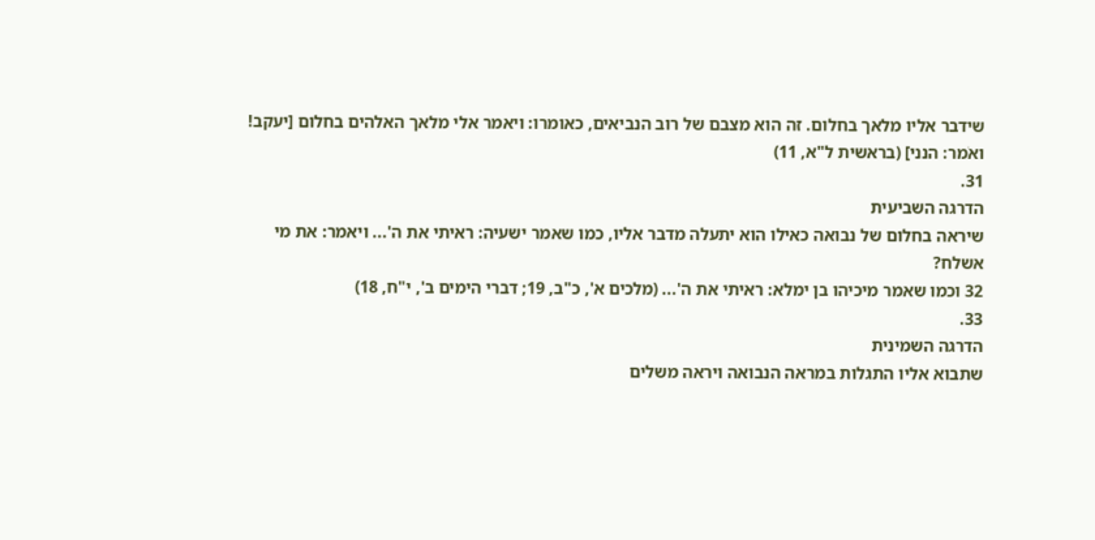שידבר אליו מלאך בחלום. זה הוא מצבם של רוב הנביאים, כאומרו: ויאמר אלי מלאך האלהים בחלום [יעקב! ואֹמר: הנני] (בראשית ל"א, 11)
31.
הדרגה השביעית
שיראה בחלום של נבואה כאילו הוא יתעלה מדבר אליו, כמו שאמר ישעיה: ראיתי את ה'... ויאמר: את מי אשלח?
32 וכמו שאמר מיכיהו בן ימלא: ראיתי את ה'... (מלכים א', כ"ב, 19; דברי הימים ב', י"ח, 18)
33.
הדרגה השמינית
שתבוא אליו התגלות במראה הנבואה ויראה משלים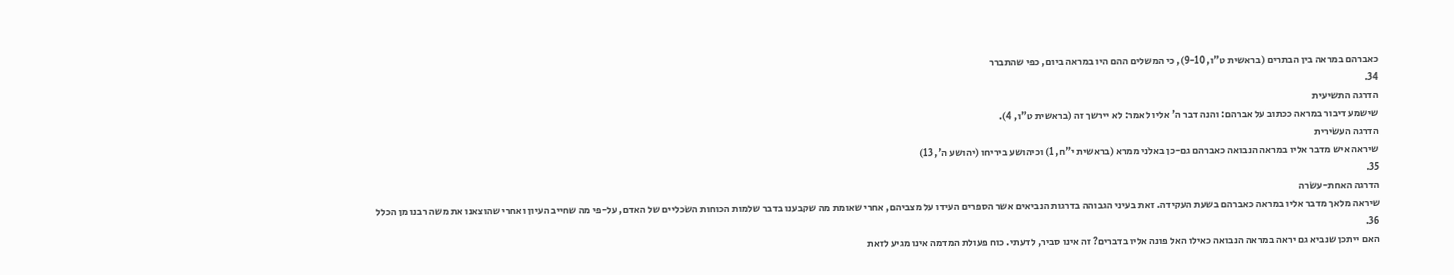כאברהם במראה בין הבתרים (בראשית ט"ו, 9-10), כי המשלים ההם היו במראה ביום, כפי שהתברר
34.
הדרגה התשיעית
שישמע דיבור במראה ככתוב על אברהם: והנה דבר ה' אליו לאמר: לא יירשך זה (בראשית ט"ו, 4).
הדרגה העשֹירית
שיראה איש מדבר אליו במראה הנבואה כאברהם גם-כן באלֹני ממרא (בראשית י"ח, 1) וכיהושע ביריחו (יהושע ה', 13)
35.
הדרגה האחת-עשֹרה
שיראה מלאך מדבר אליו במראה כאברהם בשעת העקידה. זאת בעיני הגבוהה בדרגות הנביאים אשר הספרים העידו על מצביהם, אחרי שאומת מה שקבענו בדבר שלמות הכוחות השׂכליים של האדם, על-פי מה שחייב העיון ואחרי שהוצאנו את משה רבנו מן הכלל
36.
האם ייתכן שנביא גם יראה במראה הנבואה כאילו האל פונה אליו בדברים? זה אינו סביר, לדעתי. כוח פעולת המדמה אינו מגיע לזאת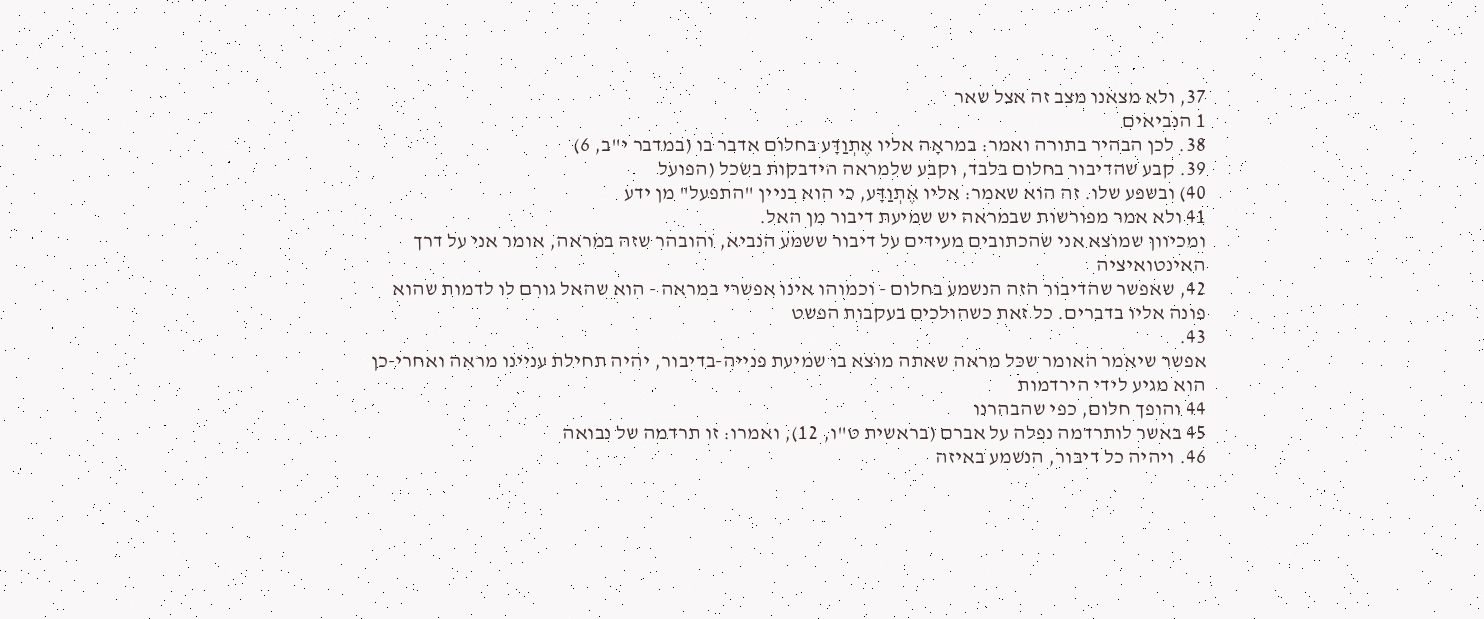37, ולא מצאנו מצב זה אצל שאר
1 הנביאים
38. לכן הבהיר בתורה ואמר: במראָה אליו אֶתְוַדָּע בחלום אדבר בו (במדבר י"ב, 6)
39. קבע שהדיבור בחלום בלבד, וקבע שלמראה הידבקות בשׂכל (הפועל
40) ובשפע שלו. זה הוא שאמר: אליו אֶתְוַדָּע, כי הוא בניין "התפעל" מן ידע
41 ולא אמר מפורשות שבמראה יש שמיעת דיבור מן האל.
ומכיוון שמוצא אני שהכתובים מעידים על דיבור ששמע הנביא, והובהר שזה במראה, אומר אני על דרך האינטואיציה
42, שאפשר שהדיבור הזה הנשמע בחלום - וכמוהו אינו אפשרי במראה - הוא שהאל גורם לו לדמות שהוא פונה אליו בדברים. כל זאת כשהולכים בעקבות הפשט
43.
אפשר שיאמר האומר שכּל מראה שאתה מוצא בו שמיעת פנייה-בדיבור, יהיה תחילת עניינו מראה ואחרי-כן הוא מגיע לידי הירדמות
44 והופך חלום, כפי שהבהרנו
45 באשר לותרדמה נפלה על אברם (בראשית ט"ו, 12), ואמרו: זו תרדמה של נבואה
46. ויהיה כל דיבור, הנשמע באיזה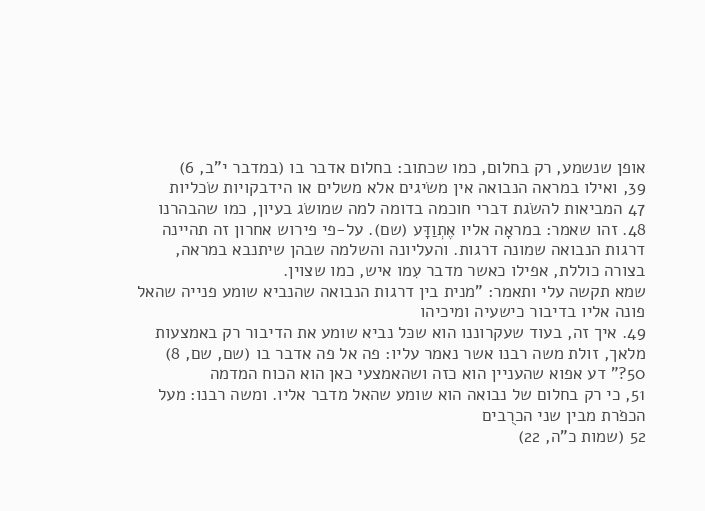אופן שנשמע, רק בחלום, כמו שכתוב: בחלום אדבר בו (במדבר י"ב, 6)
39, ואילו במראה הנבואה אין משׂיגים אלא משלים או הידבקויות שׂכליות
47 המביאות להשׂגת דברי חוכמה בדומה למה שמושׂג בעיון, כמו שהבהרנו
48. זהו שאמר: במראָה אליו אֶתְוַדָּע (שם). על-פי פירוש אחרון זה תהיינה דרגות הנבואה שמונה דרגות. והעליונה והשלמה שבהן שיתנבא במראה, בצורה כוללת, אפילו כאשר מדבר עִמו איש, כמו שצוין.
שמא תקשה עלי ותאמר: "מנית בין דרגות הנבואה שהנביא שומע פנייה שהאל פונה אליו בדיבור כישעיה ומיכיהו
49. איך זה, בעוד שעקרוננו הוא שכּל נביא שומע את הדיבור רק באמצעות מלאך, זולת משה רבנו אשר נאמר עליו: פה אל פה אדבר בו (שם, שם, 8)
50?" דע אפוא שהעניין הוא כזה ושהאמצעי כאן הוא הכוח המדמה
51, כי רק בחלום של נבואה הוא שומע שהאל מדבר אליו. ומשה רבנו: מעל הכפֹרת מבין שני הכרֻבים
52 (שמות כ"ה, 22)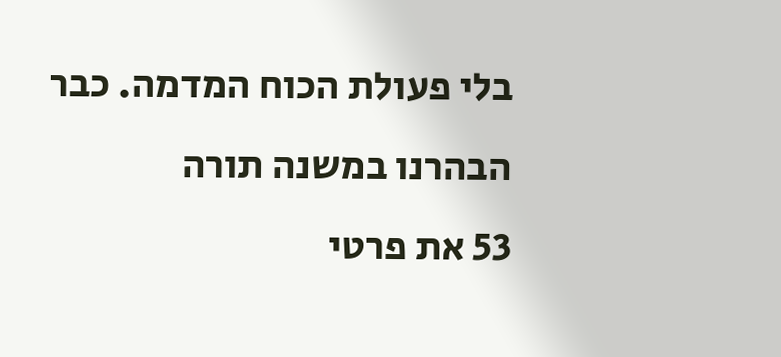בלי פעולת הכוח המדמה. כבר הבהרנו במשנה תורה
53 את פרטי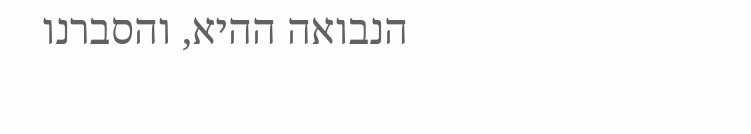הנבואה ההיא, והסברנו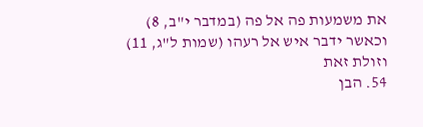את משמעות פה אל פה (במדבר י"ב, 8) וכאשר ידבר איש אל רעהו (שמות ל"ג, 11) וזולת זאת
54. הבן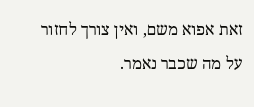זאת אפוא משם, ואין צורך לחזור על מה שכבר נאמר.